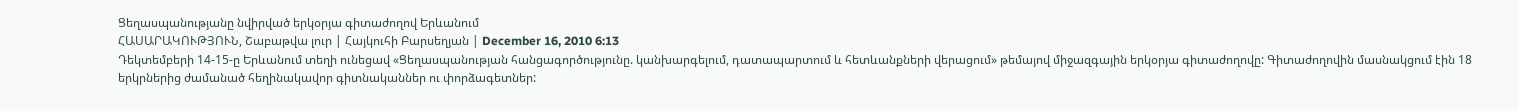Ցեղասպանությանը նվիրված երկօրյա գիտաժողով Երևանում
ՀԱՍԱՐԱԿՈՒԹՅՈՒՆ, Շաբաթվա լուր | Հայկուհի Բարսեղյան | December 16, 2010 6:13
Դեկտեմբերի 14-15-ը Երևանում տեղի ունեցավ «Ցեղասպանության հանցագործությունը. կանխարգելում, դատապարտում և հետևանքների վերացում» թեմայով միջազգային երկօրյա գիտաժողովը: Գիտաժողովին մասնակցում էին 18 երկրներից ժամանած հեղինակավոր գիտնականներ ու փորձագետներ: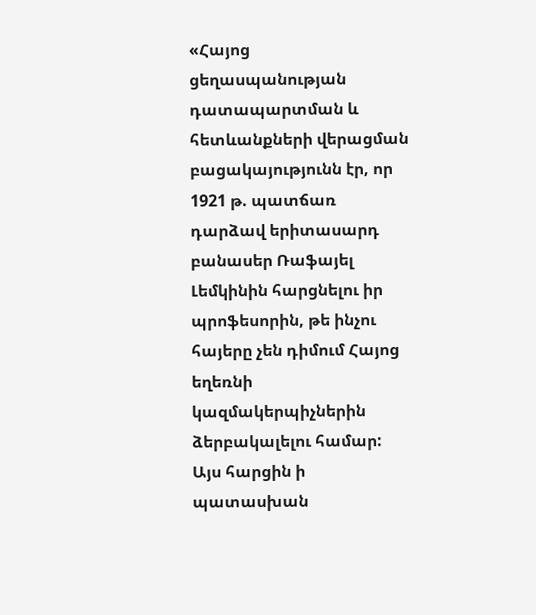«Հայոց ցեղասպանության դատապարտման և հետևանքների վերացման բացակայությունն էր, որ 1921 թ. պատճառ դարձավ երիտասարդ բանասեր Ռաֆայել Լեմկինին հարցնելու իր պրոֆեսորին, թե ինչու հայերը չեն դիմում Հայոց եղեռնի կազմակերպիչներին ձերբակալելու համար: Այս հարցին ի պատասխան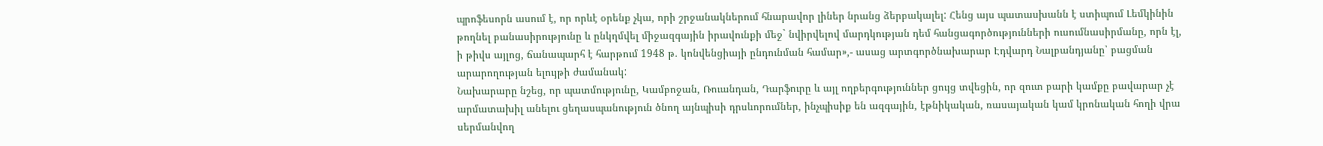պրոֆեսորն ասում է, որ որևէ օրենք չկա, որի շրջանակներում հնարավոր լիներ նրանց ձերբակալել: Հենց այս պատասխանն է ստիպում Լեմկինին թողնել բանասիրությունը և ընկղմվել միջազգային իրավունքի մեջ` նվիրվելով մարդկության դեմ հանցագործությունների ուսումնասիրմանը, որն էլ, ի թիվս այլոց, ճանապարհ է հարթում 1948 թ. կոնվենցիայի ընդունման համար»,- ասաց արտգործնախարար Էդվարդ Նալբանդյանը՝ բացման արարողության ելույթի ժամանակ:
Նախարարը նշեց, որ պատմությունը, Կամբոջան, Ռուանդան, Դարֆուրը և այլ ողբերգություններ ցույց տվեցին, որ զուտ բարի կամքը բավարար չէ արմատախիլ անելու ցեղասպանություն ծնող այնպիսի դրսևորումներ, ինչպիսիք են ազգային, էթնիկական, ռասայական կամ կրոնական հողի վրա սերմանվող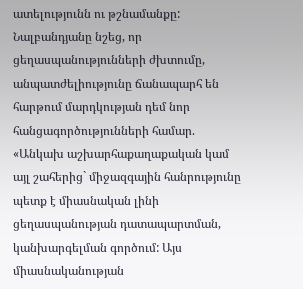ատելությունն ու թշնամանքը:
Նալբանդյանը նշեց, որ ցեղասպանությունների ժխտումը, անպատժելիությունը ճանապարհ են հարթում մարդկության դեմ նոր հանցագործությունների համար. «Անկախ աշխարհաքաղաքական կամ այլ շահերից` միջազգային հանրությունը պետք է միասնական լինի ցեղասպանության դատապարտման, կանխարգելման գործում: Այս միասնականության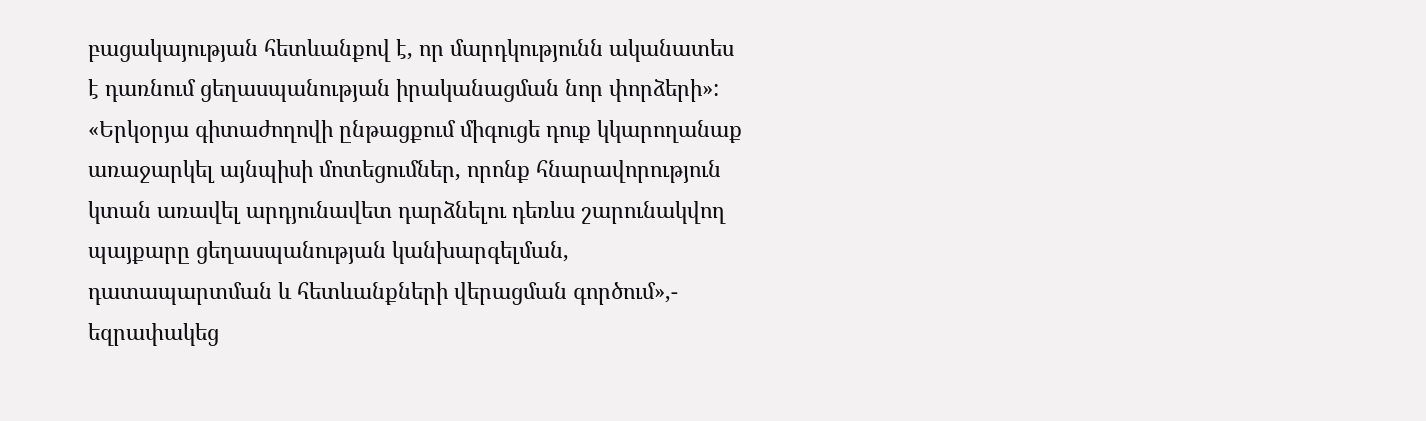բացակայության հետևանքով է, որ մարդկությունն ականատես է դառնում ցեղասպանության իրականացման նոր փորձերի»:
«Երկօրյա գիտաժողովի ընթացքում միգուցե դուք կկարողանաք առաջարկել այնպիսի մոտեցումներ, որոնք հնարավորություն կտան առավել արդյունավետ դարձնելու դեռևս շարունակվող պայքարը ցեղասպանության կանխարգելման, դատապարտման և հետևանքների վերացման գործում»,- եզրափակեց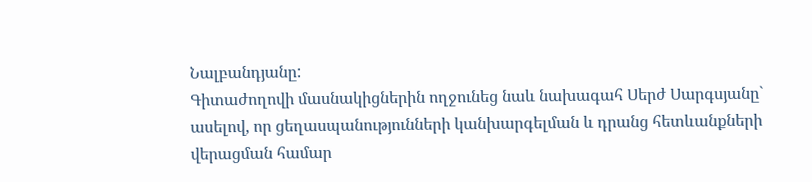Նալբանդյանը:
Գիտաժողովի մասնակիցներին ողջունեց նաև նախագահ Սերժ Սարգսյանը` ասելով, որ ցեղասպանությունների կանխարգելման և դրանց հետևանքների վերացման համար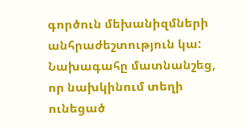գործուն մեխանիզմների անհրաժեշտություն կա: Նախագահը մատնանշեց, որ նախկինում տեղի ունեցած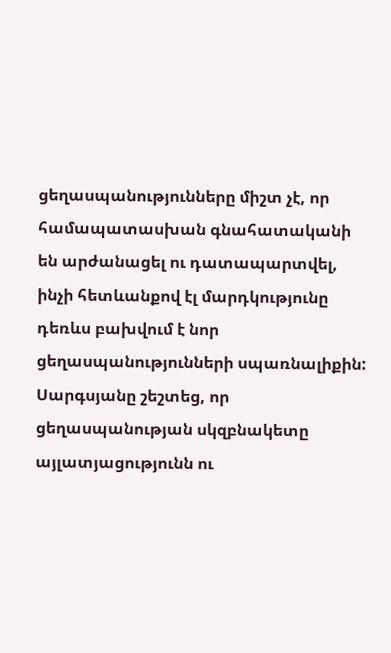ցեղասպանությունները միշտ չէ, որ համապատասխան գնահատականի են արժանացել ու դատապարտվել, ինչի հետևանքով էլ մարդկությունը դեռևս բախվում է նոր ցեղասպանությունների սպառնալիքին: Սարգսյանը շեշտեց, որ ցեղասպանության սկզբնակետը այլատյացությունն ու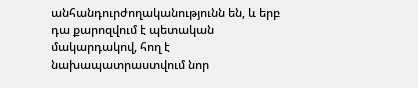անհանդուրժողականությունն են, և երբ դա քարոզվում է պետական մակարդակով, հող է նախապատրաստվում նոր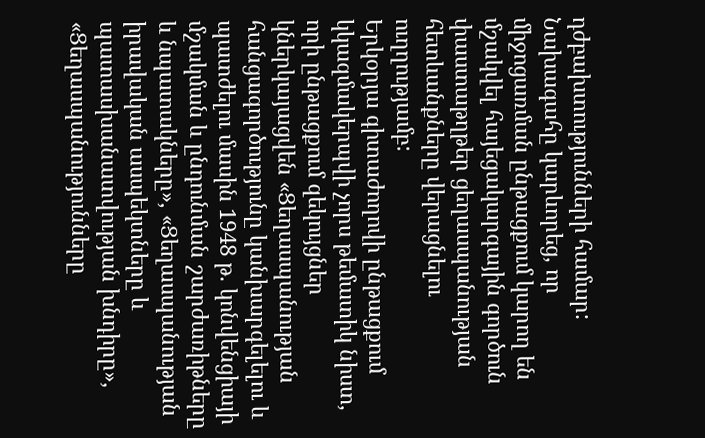դժբախտությունների համար: Նախագահը կարևորեց, որ միջոցառման ընթացքում կարող են մշակվել հայեցակարգային գործուն փաստաթղթեր ցեղասպանության հետևանքները վերացնելու ուղղությամբ:
Երկօրյա գիտաժողովի ընթացքում կկազմակերպվի չորս թեմատիկ նիստ, որի ընթացքում զեկույցներ կներկայացվեն «Ցեղասպանության հանցագործությունը կանխարգելելու և պատժելու մասին 1948 թ. կոնվենցիայի մշակման և ընդունման շարժառիթները և նպատակները», «Ցեղասպանության իրավական ասպեկտները և պատասխանատվության խնդիրը», «Ցեղասպանությունները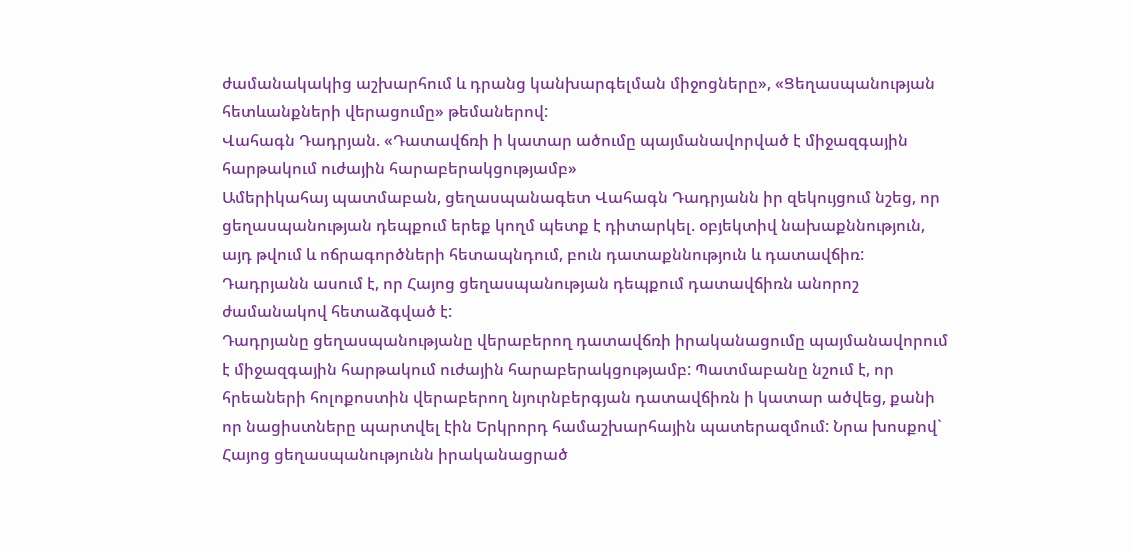ժամանակակից աշխարհում և դրանց կանխարգելման միջոցները», «Ցեղասպանության հետևանքների վերացումը» թեմաներով:
Վահագն Դադրյան. «Դատավճռի ի կատար ածումը պայմանավորված է միջազգային հարթակում ուժային հարաբերակցությամբ»
Ամերիկահայ պատմաբան, ցեղասպանագետ Վահագն Դադրյանն իր զեկույցում նշեց, որ ցեղասպանության դեպքում երեք կողմ պետք է դիտարկել. օբյեկտիվ նախաքննություն, այդ թվում և ոճրագործների հետապնդում, բուն դատաքննություն և դատավճիռ: Դադրյանն ասում է, որ Հայոց ցեղասպանության դեպքում դատավճիռն անորոշ ժամանակով հետաձգված է:
Դադրյանը ցեղասպանությանը վերաբերող դատավճռի իրականացումը պայմանավորում է միջազգային հարթակում ուժային հարաբերակցությամբ: Պատմաբանը նշում է, որ հրեաների հոլոքոստին վերաբերող նյուրնբերգյան դատավճիռն ի կատար ածվեց, քանի որ նացիստները պարտվել էին Երկրորդ համաշխարհային պատերազմում: Նրա խոսքով` Հայոց ցեղասպանությունն իրականացրած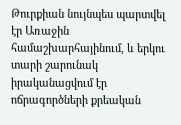Թուրքիան նույնպես պարտվել էր Առաջին համաշխարհայինում, և երկու տարի շարունակ իրականացվում էր ոճրագործների քրեական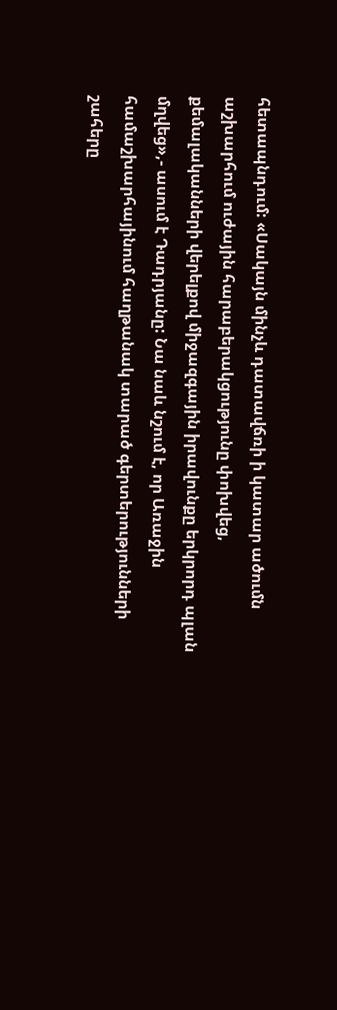հետապնդում: «Սակայն մինչև դատավճռի ի կատար ածումն աշխարհում ուժային հարաբերակցությունը փոխվեց, քեմալականների վերելքով միջազգային իրավունքը երկրորդ պլան մղվեց»,- ասում է Դադրյանը: Նա նաև նշում է, որ Առաջին համաշխարհայինում հաղթանակ տարած գերտերությունների շահերը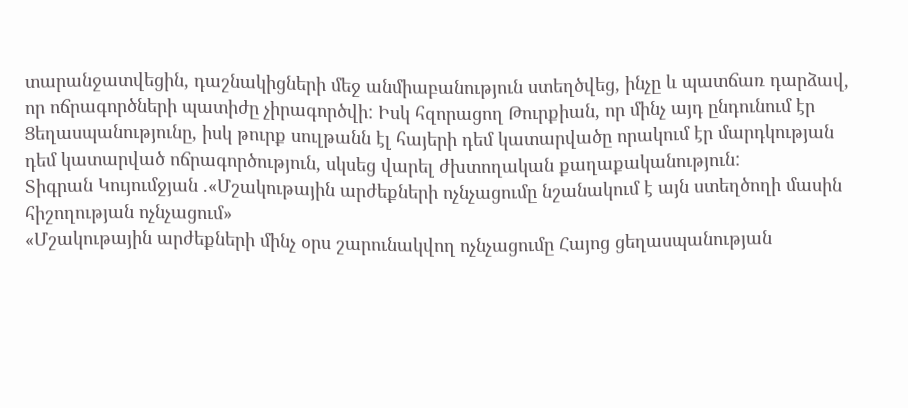տարանջատվեցին, դաշնակիցների մեջ անմիաբանություն ստեղծվեց, ինչը և պատճառ դարձավ, որ ոճրագործների պատիժը չիրագործվի: Իսկ հզորացող Թուրքիան, որ մինչ այդ ընդունում էր Ցեղասպանությունը, իսկ թուրք սուլթանն էլ հայերի դեմ կատարվածը որակում էր մարդկության դեմ կատարված ոճրագործություն, սկսեց վարել ժխտողական քաղաքականություն:
Տիգրան Կույումջյան .«Մշակութային արժեքների ոչնչացումը նշանակում է այն ստեղծողի մասին հիշողության ոչնչացում»
«Մշակութային արժեքների մինչ օրս շարունակվող ոչնչացումը Հայոց ցեղասպանության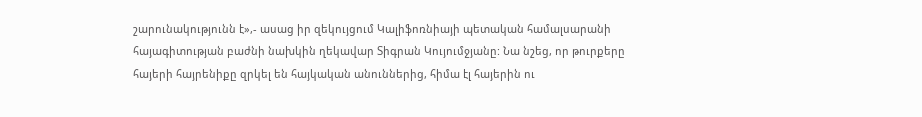շարունակությունն է»,- ասաց իր զեկույցում Կալիֆոռնիայի պետական համալսարանի հայագիտության բաժնի նախկին ղեկավար Տիգրան Կույումջյանը: Նա նշեց, որ թուրքերը հայերի հայրենիքը զրկել են հայկական անուններից, հիմա էլ հայերին ու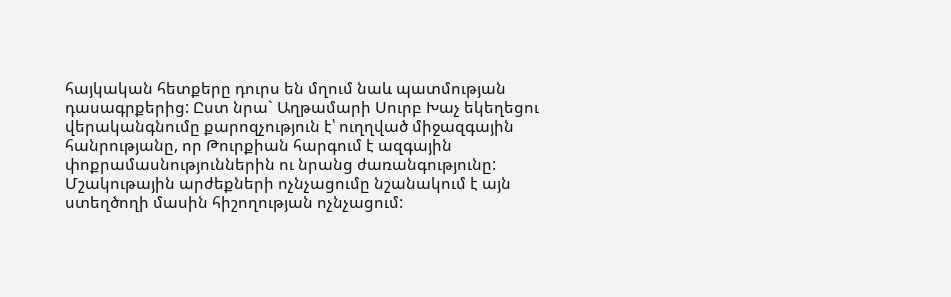հայկական հետքերը դուրս են մղում նաև պատմության դասագրքերից: Ըստ նրա` Աղթամարի Սուրբ Խաչ եկեղեցու վերականգնումը քարոզչություն է՝ ուղղված միջազգային հանրությանը, որ Թուրքիան հարգում է ազգային փոքրամասնություններին ու նրանց ժառանգությունը: Մշակութային արժեքների ոչնչացումը նշանակում է այն ստեղծողի մասին հիշողության ոչնչացում: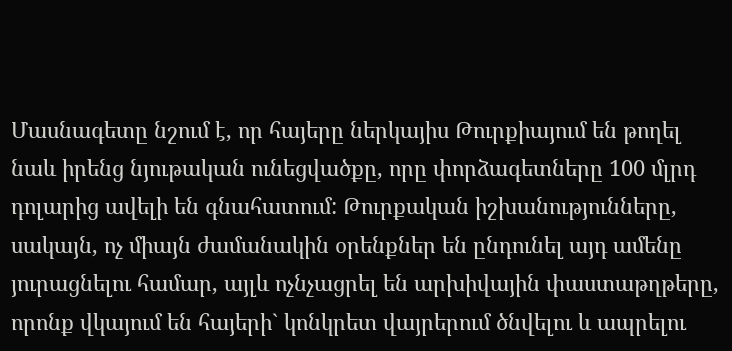Մասնագետը նշում է, որ հայերը ներկայիս Թուրքիայում են թողել նաև իրենց նյութական ունեցվածքը, որը փորձագետները 100 մլրդ դոլարից ավելի են գնահատում: Թուրքական իշխանությունները, սակայն, ոչ միայն ժամանակին օրենքներ են ընդունել այդ ամենը յուրացնելու համար, այլև ոչնչացրել են արխիվային փաստաթղթերը, որոնք վկայում են հայերի` կոնկրետ վայրերում ծնվելու և ապրելու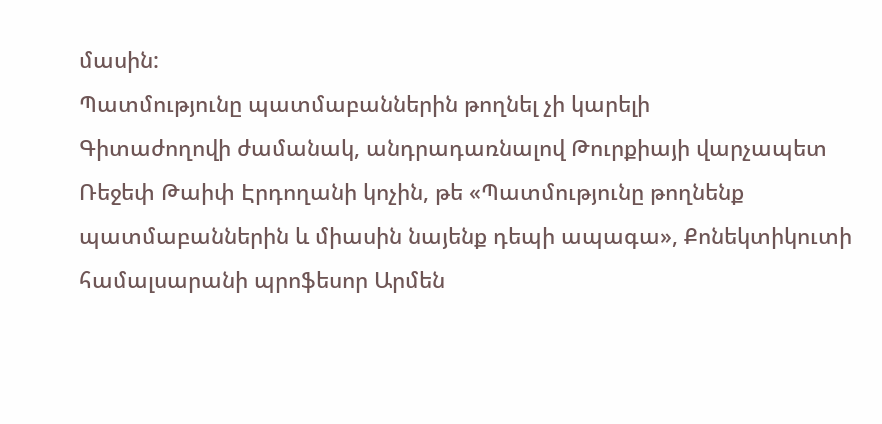մասին:
Պատմությունը պատմաբաններին թողնել չի կարելի
Գիտաժողովի ժամանակ, անդրադառնալով Թուրքիայի վարչապետ Ռեջեփ Թաիփ Էրդողանի կոչին, թե «Պատմությունը թողնենք պատմաբաններին և միասին նայենք դեպի ապագա», Քոնեկտիկուտի համալսարանի պրոֆեսոր Արմեն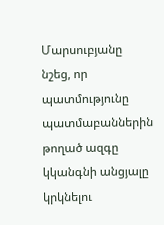Մարսուբյանը նշեց, որ պատմությունը պատմաբաններին թողած ազգը կկանգնի անցյալը կրկնելու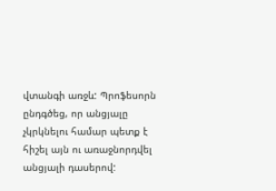վտանգի առջև: Պրոֆեսորն ընդգծեց, որ անցյալը չկրկնելու համար պետք է հիշել այն ու առաջնորդվել անցյալի դասերով: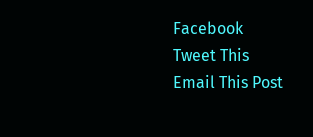Facebook
Tweet This
Email This Post